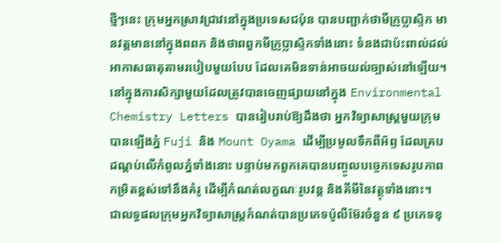ថ្មីៗនេះ ក្រុមអ្នកស្រាវជ្រាវនៅក្នុងប្រទេសជប៉ុន បានបញ្ជាក់ថាមីក្រូប្លាស្ទិក មានវត្តមាននៅក្នុងពពក និងថាពពួកមីក្រូប្លាស្ទិកទាំងនោះ ទំនងជាប៉ះពាល់ដល់អាកាសធាតុតាមរបៀបមួយបែប ដែលគេមិនទាន់អាចយល់ច្បាស់នៅឡើយ។
នៅក្នុងការសិក្សាមួយដែលត្រូវបានចេញផ្សាយនៅក្នុង Environmental Chemistry Letters បានរៀបរាប់ឱ្យដឹងថា អ្នកវិទ្យាសាស្ត្រមួយក្រុមបានឡើងភ្នំ Fuji និង Mount Oyama ដើម្បីប្រមូលទឹកពីអ័ព្ទ ដែលគ្របដណ្តប់លើកំពូលភ្នំទាំងនោះ បន្ទាប់មកពួកគេបានបញ្ចូលបច្ចេកទេសរូបភាពកម្រិតខ្ពស់ទៅនឹងគំរូ ដើម្បីកំណត់លក្ខណៈរូបវន្ត និងគីមីនៃវត្ថុទាំងនោះ។
ជាលទ្ធផលក្រុមអ្នកវិទ្យាសាស្ត្រកំណត់បានប្រភេទប៉ូលីម៊ែរចំនួន ៩ ប្រភេទខុ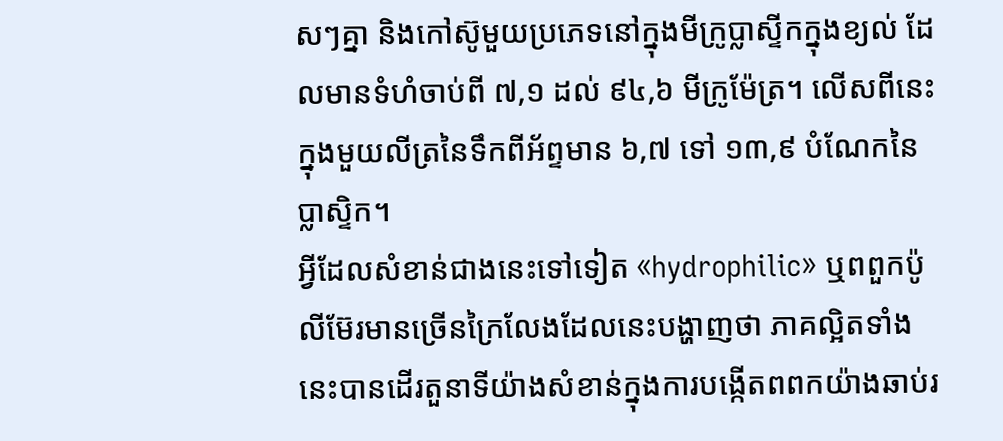សៗគ្នា និងកៅស៊ូមួយប្រភេទនៅក្នុងមីក្រូប្លាស្ទីកក្នុងខ្យល់ ដែលមានទំហំចាប់ពី ៧,១ ដល់ ៩៤,៦ មីក្រូម៉ែត្រ។ លើសពីនេះក្នុងមួយលីត្រនៃទឹកពីអ័ព្ទមាន ៦,៧ ទៅ ១៣,៩ បំណែកនៃប្លាស្ទិក។
អ្វីដែលសំខាន់ជាងនេះទៅទៀត «hydrophilic» ឬពពួកប៉ូលីម៊ែរមានច្រើនក្រៃលែងដែលនេះបង្ហាញថា ភាគល្អិតទាំងនេះបានដើរតួនាទីយ៉ាងសំខាន់ក្នុងការបង្កើតពពកយ៉ាងឆាប់រ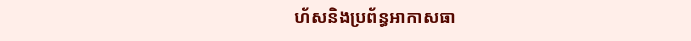ហ័សនិងប្រព័ន្ធអាកាសធា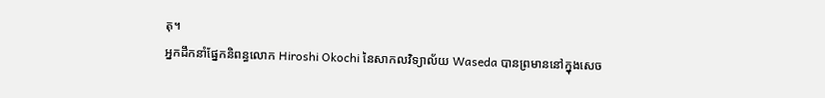តុ។
អ្នកដឹកនាំផ្នែកនិពន្ធលោក Hiroshi Okochi នៃសាកលវិទ្យាល័យ Waseda បានព្រមាននៅក្នុងសេច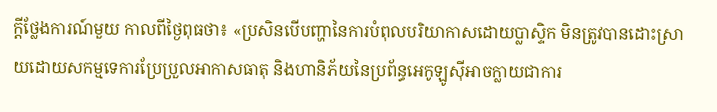ក្តីថ្លែងការណ៍មួយ កាលពីថ្ងៃពុធថា៖ «ប្រសិនបើបញ្ហានៃការបំពុលបរិយាកាសដោយប្លាស្ទិក មិនត្រូវបានដោះស្រាយដោយសកម្មទេការប្រែប្រួលអាកាសធាតុ និងហានិភ័យនៃប្រព័ន្ធអេកូឡូស៊ីអាចក្លាយជាការ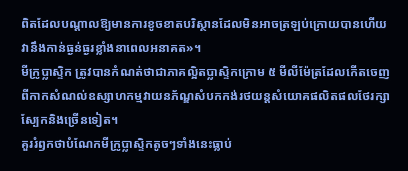ពិតដែលបណ្តាលឱ្យមានការខូចខាតបរិស្ថានដែលមិនអាចត្រឡប់ក្រោយបានហើយវានឹងកាន់ធ្ងន់ធ្ងរខ្លាំងនាពេលអនាគត»។
មីក្រូប្លាស្ទិក ត្រូវបានកំណត់ថាជាភាគល្អិតប្លាស្ទិកក្រោម ៥ មីលីម៉ែត្រដែលកើតចេញពីកាកសំណល់ឧស្សាហកម្មវាយនភ័ណ្ឌសំបកកង់រថយន្តសំយោគផលិតផលថែរក្សាស្បែកនិងច្រើនទៀត។
គួររំឭកថាបំណែកមីក្រូប្លាស្ទិកតូចៗទាំងនេះធ្លាប់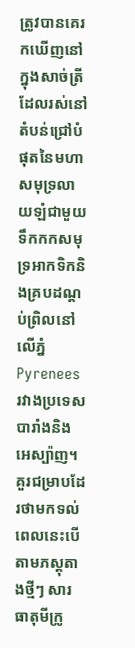ត្រូវបានគេរកឃើញនៅក្នុងសាច់ត្រីដែលរស់នៅតំបន់ជ្រៅបំផុតនៃមហាសមុទ្រលាយឡំជាមួយទឹកកកសមុទ្រអាកទិកនិងគ្របដណ្តប់ព្រិលនៅលើភ្នំ Pyrenees រវាងប្រទេសបារាំងនិងអេស្ប៉ាញ។
គួរជម្រាបដែរថាមកទល់ពេលនេះបើតាមភស្តុតាងថ្មីៗ សារធាតុមីក្រូ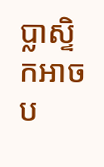ប្លាស្ទិកអាចប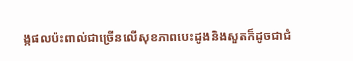ង្កផលប៉ះពាល់ជាច្រើនលើសុខភាពបេះដូងនិងសួតក៏ដូចជាជំ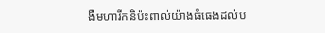ងឺមហារីកនិប៉ះពាល់យ៉ាងធំធេងដល់ប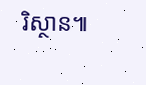រិស្ថាន៕